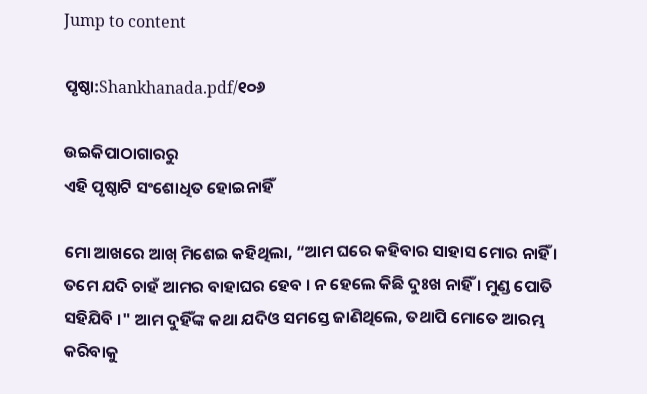Jump to content

ପୃଷ୍ଠା:Shankhanada.pdf/୧୦୬

ଉଇକିପାଠାଗାର‌ରୁ
ଏହି ପୃଷ୍ଠାଟି ସଂଶୋଧିତ ହୋଇନାହିଁ

ମୋ ଆଖରେ ଆଖ୍ ମିଶେଇ କହିଥିଲା, “ଆମ ଘରେ କହିବାର ସାହାସ ମୋର ନାହିଁ । ତମେ ଯଦି ଚାହଁ ଆମର ବାହାଘର ହେବ । ନ ହେଲେ କିଛି ଦୁଃଖ ନାହିଁ । ମୁଣ୍ଡ ପୋତି ସହିଯିବି ।" ଆମ ଦୁହିଁଙ୍କ କଥା ଯଦିଓ ସମସ୍ତେ ଜାଣିଥିଲେ, ତଥାପି ମୋତେ ଆରମ୍ଭ କରିବାକୁ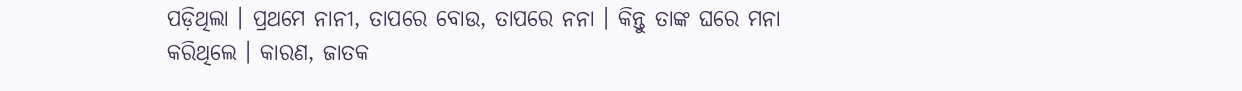ପଡ଼ିଥିଲା । ପ୍ରଥମେ ନାନୀ, ତାପରେ ବୋଉ, ତାପରେ ନନା । କିନ୍ତୁ ତାଙ୍କ ଘରେ ମନା କରିଥିଲେ । କାରଣ, ଜାତକ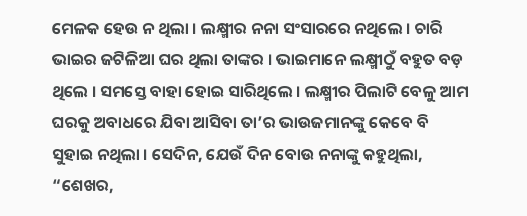ମେଳକ ହେଉ ନ ଥିଲା । ଲକ୍ଷ୍ମୀର ନନା ସଂସାରରେ ନଥିଲେ । ଚାରି ଭାଇର ଜଟିଳିଆ ଘର ଥିଲା ତାଙ୍କର । ଭାଇମାନେ ଲକ୍ଷ୍ମୀଠୁଁ ବହୁତ ବଡ଼ ଥିଲେ । ସମସ୍ତେ ବାହା ହୋଇ ସାରିଥିଲେ । ଲକ୍ଷ୍ମୀର ପିଲାଟି ବେଳୁ ଆମ ଘରକୁ ଅବାଧରେ ଯିବା ଆସିବା ତା’ର ଭାଉଜମାନଙ୍କୁ କେବେ ବି ସୁହାଇ ନଥିଲା । ସେଦିନ, ଯେଉଁ ଦିନ ବୋଉ ନନାଙ୍କୁ କହୁଥିଲା, “ଶେଖର,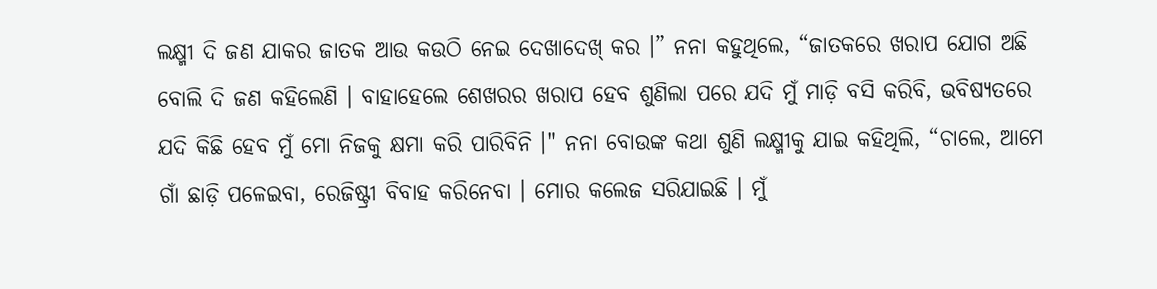ଲକ୍ଷ୍ମୀ ଦି ଜଣ ଯାକର ଜାତକ ଆଉ କଉଠି ନେଇ ଦେଖାଦେଖ୍ କର ।” ନନା କହୁଥିଲେ, “ଜାତକରେ ଖରାପ ଯୋଗ ଅଛି ବୋଲି ଦି ଜଣ କହିଲେଣି । ବାହାହେଲେ ଶେଖରର ଖରାପ ହେବ ଶୁଣିଲା ପରେ ଯଦି ମୁଁ ମାଡ଼ି ବସି କରିବି, ଭବିଷ୍ୟତରେ ଯଦି କିଛି ହେବ ମୁଁ ମୋ ନିଜକୁ କ୍ଷମା କରି ପାରିବିନି ।" ନନା ବୋଉଙ୍କ କଥା ଶୁଣି ଲକ୍ଷ୍ମୀକୁ ଯାଇ କହିଥିଲି, “ଚାଲେ, ଆମେ ଗାଁ ଛାଡ଼ି ପଳେଇବା, ରେଜିଷ୍ଟ୍ରୀ ବିବାହ କରିନେବା । ମୋର କଲେଜ ସରିଯାଇଛି । ମୁଁ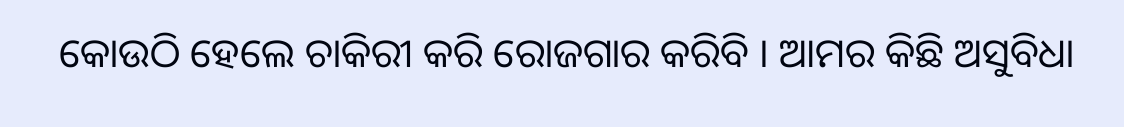କୋଉଠି ହେଲେ ଚାକିରୀ କରି ରୋଜଗାର କରିବି । ଆମର କିଛି ଅସୁବିଧା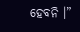ହେବନି ।”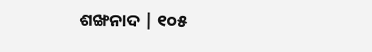ଶଙ୍ଖନାଦ | ୧୦୫